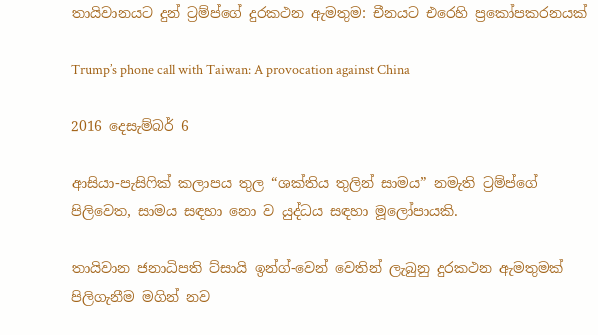තායිවානයට දුන් ට්‍රම්ප්ගේ දුරකථන ඇමතුම: චීනයට එරෙහි ප්‍රකෝපකරනයක්

Trump’s phone call with Taiwan: A provocation against China

2016 දෙසැම්බර් 6

ආසියා-පැසිෆික් කලාපය තුල “ශක්තිය තුලින් සාමය” නමැති ට්‍රම්ප්ගේ පිලිවෙත, සාමය සඳහා නො ව යුද්ධය සඳහා මූලෝපායකි.

තායිවාන ජනාධිපති ට්සායි ඉන්ග්-වෙන් වෙතින් ලැබුනු දුරකථන ඇමතුමක් පිලිගැනීම මගින් නව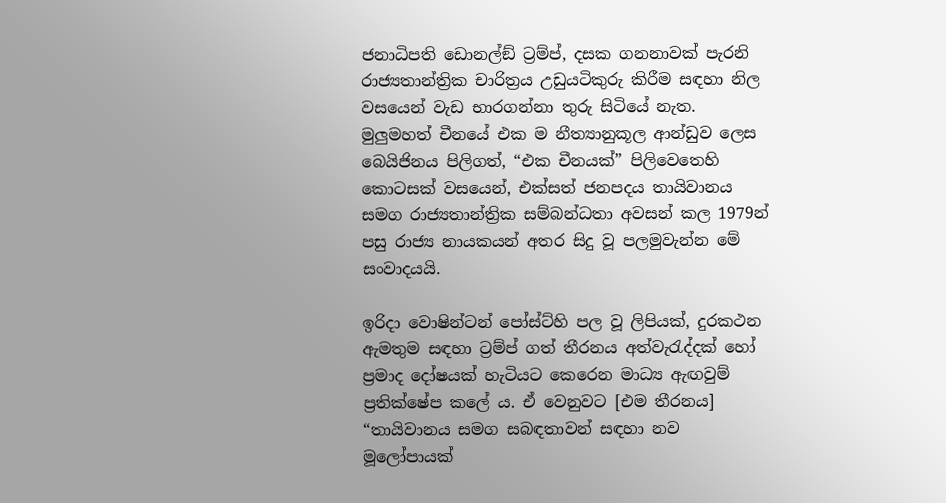ජනාධිපති ඩොනල්ඞ් ට්‍රම්ප්, දසක ගනනාවක් පැරනි රාජ්‍යතාන්ත්‍රික චාරිත්‍රය උඩුයටිකුරු කිරීම සඳහා නිල වසයෙන් වැඩ භාරගන්නා තුරු සිටියේ නැත. මුලුමහත් චීනයේ එක ම නීත්‍යානුකූල ආන්ඩුව ලෙස බෙයිජිනය පිලිගත්, “එක චීනයක්” පිලිවෙතෙහි කොටසක් වසයෙන්, එක්සත් ජනපදය තායිවානය සමග රාජ්‍යතාන්ත්‍රික සම්බන්ධතා අවසන් කල 1979න් පසු රාජ්‍ය නායකයන් අතර සිදු වූ පලමුවැන්න මේ සංවාදයයි.

ඉරිදා වොෂින්ටන් පෝස්ට්හි පල වූ ලිපියක්, දුරකථන ඇමතුම සඳහා ට්‍රම්ප් ගත් තීරනය අත්වැරැද්දක් හෝ ප්‍රමාද දෝෂයක් හැටියට කෙරෙන මාධ්‍ය ඇඟවුම් ප්‍රතික්ෂේප කලේ ය. ඒ වෙනුවට [එම තීරනය] “තායිවානය සමග සබඳතාවන් සඳහා නව මූලෝපායක්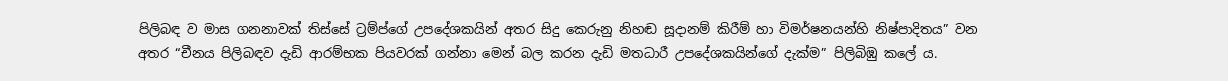පිලිබඳ ව මාස ගනනාවක් තිස්සේ ට්‍රම්ප්ගේ උපදේශකයින් අතර සිදු කෙරුනු නිහඬ සූදානම් කිරීම් හා විමර්ෂනයන්හි නිෂ්පාදිතය” වන අතර “චීනය පිලිබඳව දැඩි ආරම්භක පියවරක් ගන්නා මෙන් බල කරන දැඩි මතධාරී උපදේශකයින්ගේ දැක්ම” පිලිබිඹු කලේ ය.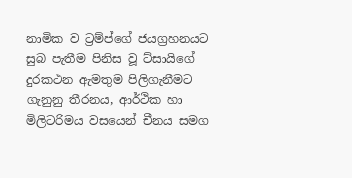නාමික ව ට්‍රම්ප්ගේ ජයග්‍රහනයට සුබ පැතීම පිනිස වූ ට්සායිගේ දුරකථන ඇමතුම පිලිගැනීමට ගැනුනු තීරනය, ආර්ථික හා මිලිටරිමය වසයෙන් චීනය සමග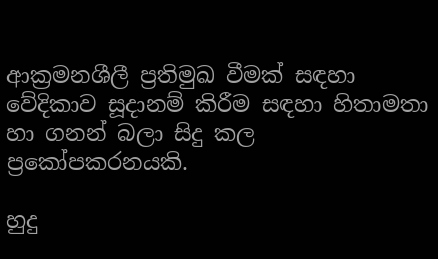ආක්‍රමනශීලී ප්‍රතිමුඛ වීමක් සඳහා වේදිකාව සූදානම් කිරීම සඳහා හිතාමතා හා ගනන් බලා සිදු කල ප්‍රකෝපකරනයකි.

හුදු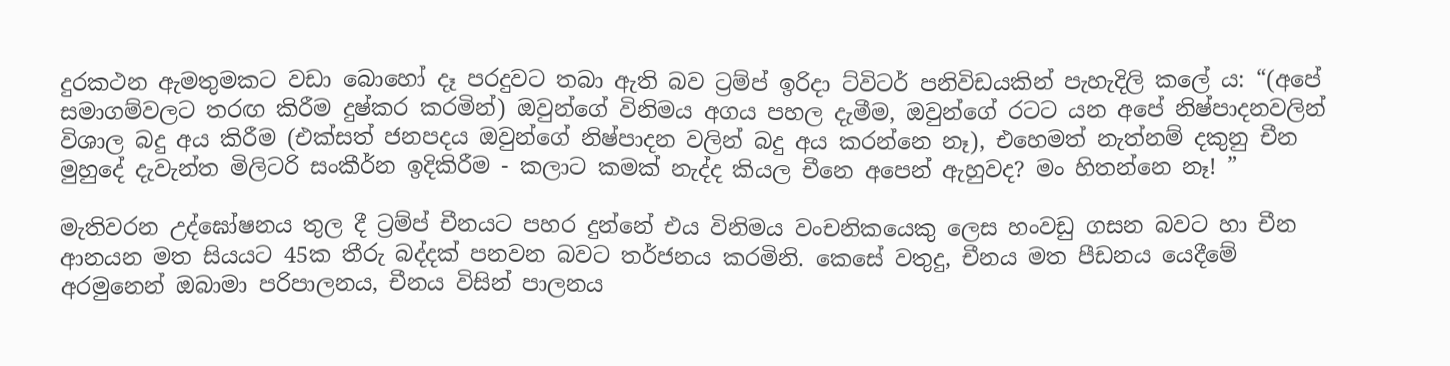දුරකථන ඇමතුමකට වඩා බොහෝ දෑ පරදුවට තබා ඇති බව ට්‍රම්ප් ඉරිදා ට්විටර් පනිවිඩයකින් පැහැදිලි කලේ ය: “(අපේ සමාගම්වලට තරඟ කිරීම දුෂ්කර කරමින්) ඔවුන්ගේ විනිමය අගය පහල දැමීම, ඔවුන්ගේ රටට යන අපේ නිෂ්පාදනවලින් විශාල බදු අය කිරීම (එක්සත් ජනපදය ඔවුන්ගේ නිෂ්පාදන වලින් බදු අය කරන්නෙ නෑ), එහෙමත් නැත්නම් දකුනු චීන මුහුදේ දැවැන්ත මිලිටරි සංකීර්න ඉදිකිරීම - කලාට කමක් නැද්ද කියල චීනෙ අපෙන් ඇහුවද? මං හිතන්නෙ නෑ! ”

මැතිවරන උද්ඝෝෂනය තුල දී ට්‍රම්ප් චීනයට පහර දුන්නේ එය විනිමය වංචනිකයෙකු ලෙස හංවඩු ගසන බවට හා චීන ආනයන මත සියයට 45ක තීරු බද්දක් පනවන බවට තර්ජනය කරමිනි. කෙසේ වතුදු, චීනය මත පීඩනය යෙදීමේ අරමුනෙන් ඔබාමා පරිපාලනය, චීනය විසින් පාලනය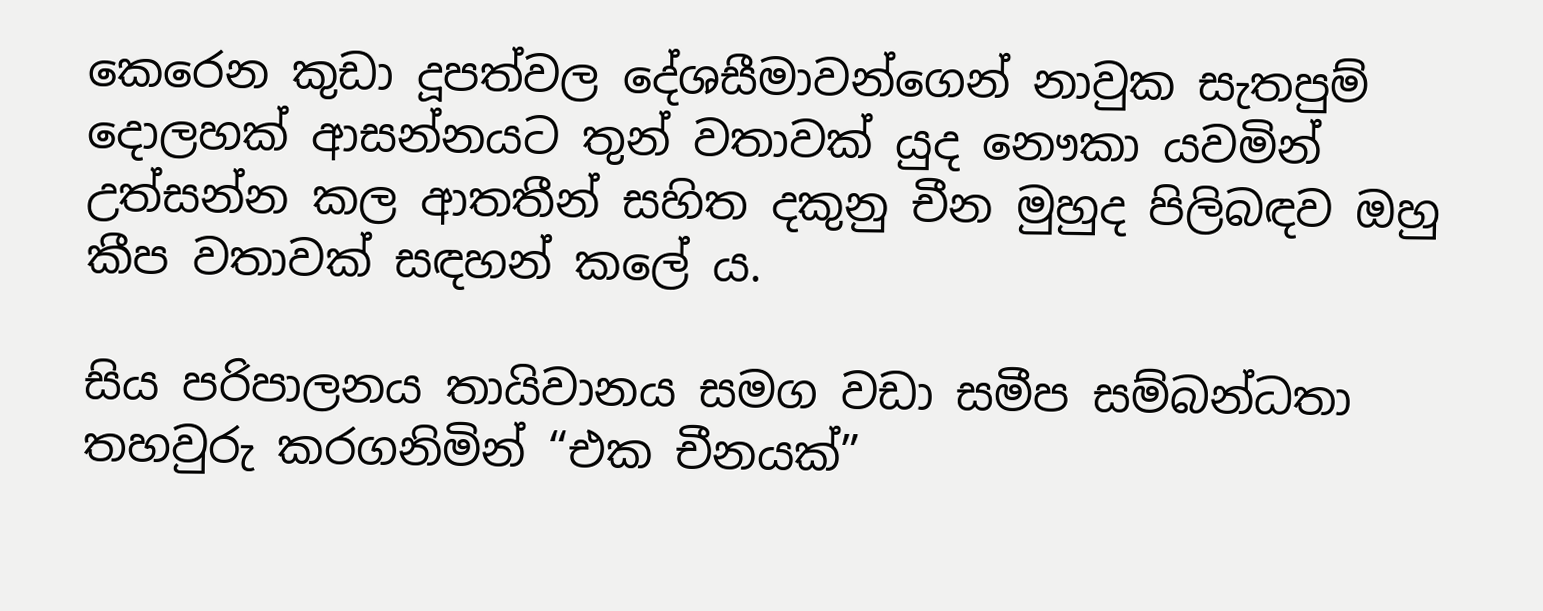කෙරෙන කුඩා දූපත්වල දේශසීමාවන්ගෙන් නාවුක සැතපුම් දොලහක් ආසන්නයට තුන් වතාවක් යුද නෞකා යවමින් උත්සන්න කල ආතතීන් සහිත දකුනු චීන මුහුද පිලිබඳව ඔහු කීප වතාවක් සඳහන් කලේ ය.

සිය පරිපාලනය තායිවානය සමග වඩා සමීප සම්බන්ධතා තහවුරු කරගනිමින් “එක චීනයක්”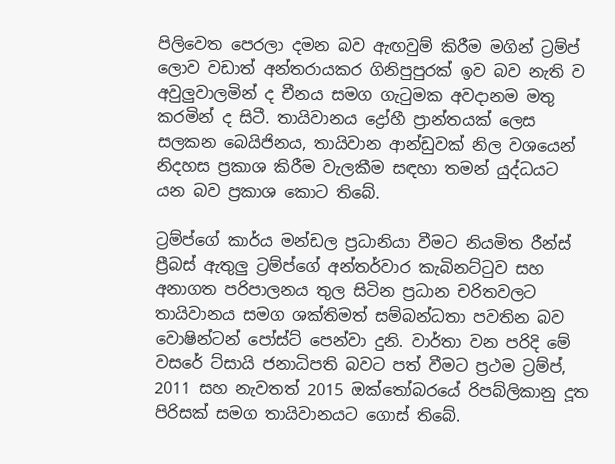පිලිවෙත පෙරලා දමන බව ඇඟවුම් කිරීම මගින් ට්‍රම්ප් ලොව වඩාත් අන්තරායකර ගිනිපුපුරක් ඉව බව නැති ව අවුලුවාලමින් ද චීනය සමග ගැටුමක අවදානම මතු කරමින් ද සිටී. තායිවානය ද්‍රෝහී ප්‍රාන්තයක් ලෙස සලකන බෙයිජිනය, තායිවාන ආන්ඩුවක් නිල වශයෙන් නිදහස ප්‍රකාශ කිරීම වැලකීම සඳහා තමන් යුද්ධයට යන බව ප්‍රකාශ කොට තිබේ.

ට්‍රම්ප්ගේ කාර්ය මන්ඩල ප්‍රධානියා වීමට නියමිත රීන්ස් ප්‍රීබස් ඇතුලු ට්‍රම්ප්ගේ අන්තර්වාර කැබිනට්ටුව සහ අනාගත පරිපාලනය තුල සිටින ප්‍රධාන චරිතවලට තායිවානය සමග ශක්තිමත් සම්බන්ධතා පවතින බව වොෂින්ටන් පෝස්ට් පෙන්වා දුනි. වාර්තා වන පරිදි මේ වසරේ ට්සායි ජනාධිපති බවට පත් වීමට ප්‍රථම ට්‍රම්ප්, 2011 සහ නැවතත් 2015 ඔක්තෝබරයේ රිපබ්ලිකානු දූත පිරිසක් සමග තායිවානයට ගොස් තිබේ.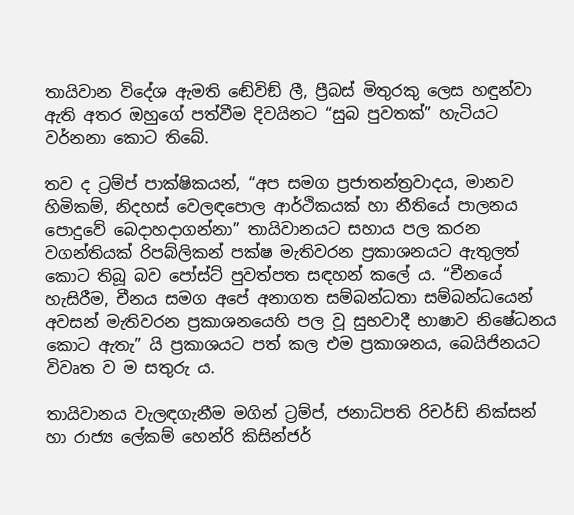තායිවාන විදේශ ඇමති ඬේවිඞ් ලී, ප්‍රීබස් මිතුරකු ලෙස හඳුන්වා ඇති අතර ඔහුගේ පත්වීම දිවයිනට “සුබ පුවතක්” හැටියට වර්නනා කොට තිබේ.

තව ද ට්‍රම්ප් පාක්ෂිකයන්, “අප සමග ප්‍රජාතන්ත්‍රවාදය, මානව හිමිකම්, නිදහස් වෙලඳපොල ආර්ථිකයක් හා නීතියේ පාලනය පොදුවේ බෙදාහදාගන්නා” තායිවානයට සහාය පල කරන වගන්තියක් රිපබ්ලිකන් පක්ෂ මැතිවරන ප්‍රකාශනයට ඇතුලත් කොට තිබූ බව පෝස්ට් පුවත්පත සඳහන් කලේ ය. “චීනයේ හැසිරීම, චීනය සමග අපේ අනාගත සම්බන්ධතා සම්බන්ධයෙන් අවසන් මැතිවරන ප්‍රකාශනයෙහි පල වූ සුභවාදී භාෂාව නිෂේධනය කොට ඇතැ” යි ප්‍රකාශයට පත් කල එම ප්‍රකාශනය, බෙයිජිනයට විවෘත ව ම සතුරු ය.

තායිවානය වැලඳගැනීම මගින් ට්‍රම්ප්, ජනාධිපති රිචර්ඩ් නික්සන් හා රාජ්‍ය ලේකම් හෙන්රි කිසින්ජර්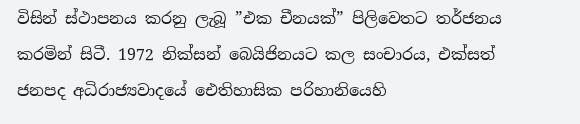විසින් ස්ථාපනය කරනු ලැබූ ”එක චීනයක්” පිලිවෙතට තර්ජනය කරමින් සිටී. 1972 නික්සන් බෙයිජිනයට කල සංචාරය, එක්සත් ජනපද අධිරාජ්‍යවාදයේ ඓතිහාසික පරිහානියෙහි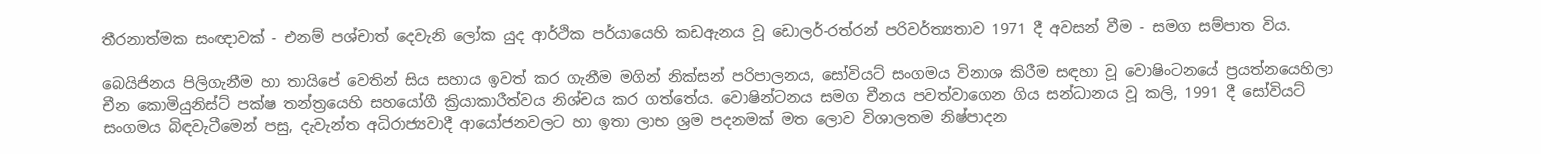තීරනාත්මක සංඥාවක් - එනම් පශ්චාත් දෙවැනි ලෝක යුද ආර්ථික පර්යායෙහි කඩඇනය වූ ඩොලර්-රත්රන් පරිවර්ත්‍යතාව 1971 දී අවසන් වීම - සමග සම්පාත විය.

බෙයිජිනය පිලිගැනීම හා තායිපේ වෙතින් සිය සහාය ඉවත් කර ගැනීම මගින් නික්සන් පරිපාලනය, සෝවියට් සංගමය විනාශ කිරීම සඳහා වූ වොෂිංටනයේ ප්‍රයත්නයෙහිලා චීන කොමියුනිස්ට් පක්ෂ තන්ත්‍රයෙහි සහයෝගී ක්‍රියාකාරීත්වය නිශ්චය කර ගත්තේය. වොෂින්ටනය සමග චීනය පවත්වාගෙන ගිය සන්ධානය වූ කලි, 1991 දී සෝවියට් සංගමය බිඳවැටීමෙන් පසු, දැවැන්ත අධිරාජ්‍යවාදී ආයෝජනවලට හා ඉතා ලාභ ශ්‍රම පදනමක් මත ලොව විශාලතම නිෂ්පාදන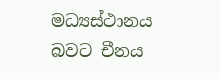මධ්‍යස්ථානය බවට චීනය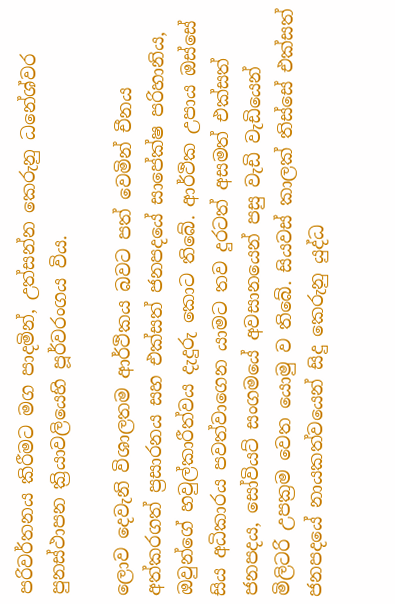පරිවර්තනය කිරීමට මග පාදමින්, උත්සන්න කෙරුනු ධනේශ්වර පුනස්ථාපන ක්‍රියාවලියෙහි පූර්වරංගය විය.

ලොව දෙවැනි විශාලතම ආර්ථිකය බවට පත් වෙමින් චීනය අත්කරගත් ප්‍රසාරනය සහ එක්සත් ජනපදයේ සාපේක්ෂ පරිහානිය, ඔවුන්ගේ හවුල්කාරීත්වය දැදුරු කොට තිබේ. ආර්ථික උපාය ඔස්සේ සිය අධිකාරය පවත්වාගෙන යාමට තව දුරටත් අසමත් එක්සත් ජනපදය, සෝවියට් සංගමයේ අවසානයෙන් පසු වැඩි වැඩියෙන් මිලිටරි උපක්‍රම වෙත යොමු ව තිබේ. සියවස් කාලක් තිස්සේ එක්සත් ජනපදයේ නායකත්වයෙන් සිදු කෙරුනු යුද්ධ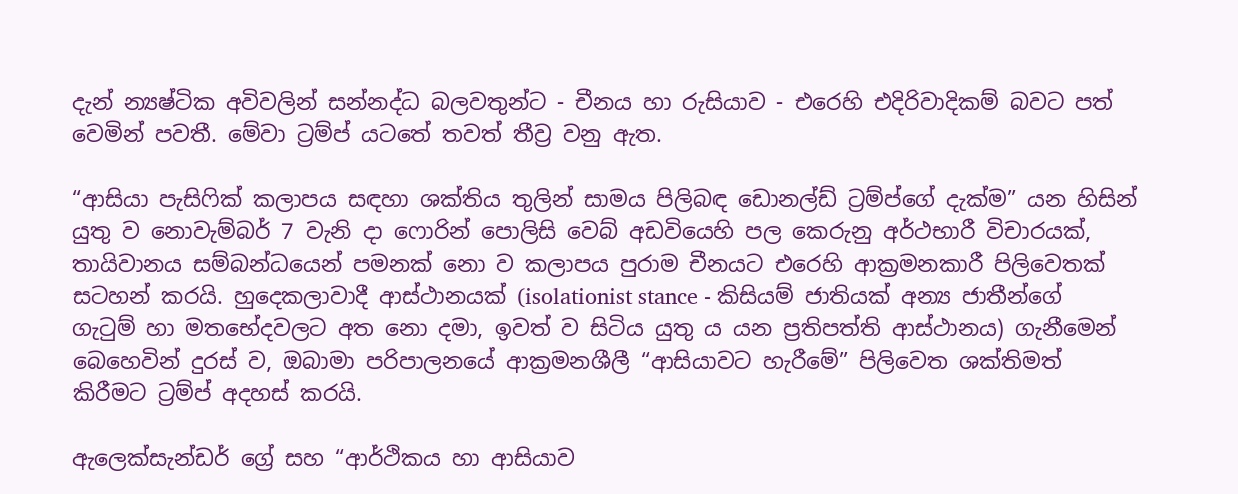දැන් න්‍යෂ්ටික අවිවලින් සන්නද්ධ බලවතුන්ට - චීනය හා රුසියාව - එරෙහි එදිරිවාදිකම් බවට පත් වෙමින් පවතී. මේවා ට්‍රම්ප් යටතේ තවත් තීව්‍ර වනු ඇත.

“ආසියා පැසිෆික් කලාපය සඳහා ශක්තිය තුලින් සාමය පිලිබඳ ඩොනල්ඩ් ට්‍රම්ප්ගේ දැක්ම” යන හිසින් යුතු ව නොවැම්බර් 7 වැනි දා ෆොරින් පොලිසි වෙබ් අඩවියෙහි පල කෙරුනු අර්ථභාරී විචාරයක්, තායිවානය සම්බන්ධයෙන් පමනක් නො ව කලාපය පුරාම චීනයට එරෙහි ආක්‍රමනකාරී පිලිවෙතක් සටහන් කරයි. හුදෙකලාවාදී ආස්ථානයක් (isolationist stance - කිසියම් ජාතියක් අන්‍ය ජාතීන්ගේ ගැටුම් හා මතභේදවලට අත නො දමා, ඉවත් ව සිටිය යුතු ය යන ප්‍රතිපත්ති ආස්ථානය) ගැනීමෙන් බෙහෙවින් දුරස් ව, ඔබාමා පරිපාලනයේ ආක්‍රමනශීලී “ආසියාවට හැරීමේ” පිලිවෙත ශක්තිමත් කිරීමට ට්‍රම්ප් අදහස් කරයි.

ඇලෙක්සැන්ඩර් ග්‍රේ සහ “ආර්ථිකය හා ආසියාව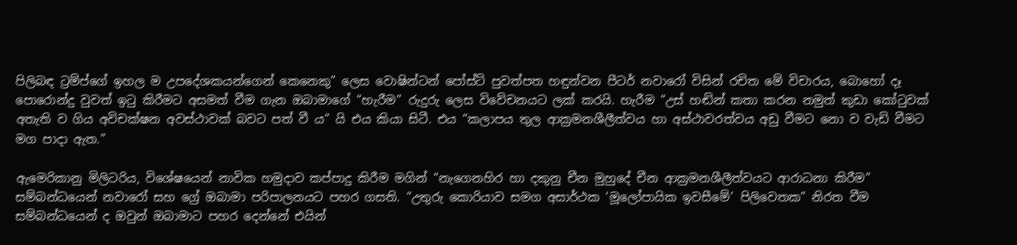පිලිබඳ ට්‍රම්ප්ගේ ඉහල ම උපදේශකයන්ගෙන් කෙනෙකු” ලෙස වොෂින්ටන් පෝස්ට් පුවත්පත හඳුන්වන පීටර් නවාරෝ විසින් රචිත මේ විචාරය, බොහෝ දෑ පොරොන්දු වුවත් ඉටු කිරීමට අසමත් වීම ගැන ඔබාමාගේ “හැරීම” රුදුරු ලෙස විවේචනයට ලක් කරයි. හැරීම “උස් හඬින් කතා කරන නමුත් කුඩා කෝටුවක් අතැති ව ගිය අවිචක්ෂන අවස්ථාවක් බවට පත් වී ය” යි එය කියා සිටී. එය “කලාපය තුල ආක්‍රමනශීලීත්වය හා අස්ථාවරත්වය අඩු වීමට නො ව වැඩි වීමට මග පාදා ඇත.”

ඇමෙරිකානු මිලිටරිය, විශේෂයෙන් නාවික හමුදාව කප්පාදු කිරීම මගින් “නැගෙනහිර හා දකුනු චීන මුහුදේ චීන ආක්‍රමනශීලීත්වයට ආරාධනා කිරීම” සම්බන්ධයෙන් නවාරෝ සහ ග්‍රේ ඔබාමා පරිපාලනයට පහර ගසති. “උතුරු කොරියාව සමග අසාර්ථක ‘මූලෝපායික ඉවසීමේ’ පිලිවෙතක” නිරත වීම සම්බන්ධයෙන් ද ඔවුන් ඔබාමාට පහර දෙන්නේ එයින්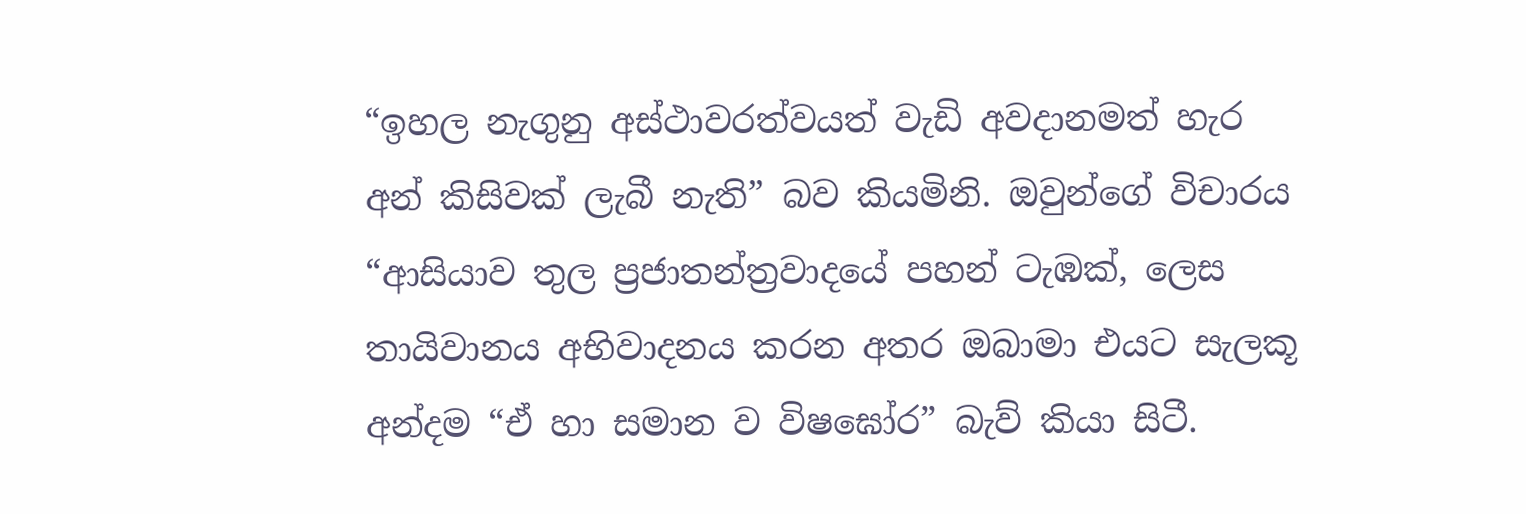“ඉහල නැගුනු අස්ථාවරත්වයත් වැඩි අවදානමත් හැර අන් කිසිවක් ලැබී නැති” බව කියමිනි. ඔවුන්ගේ විචාරය “ආසියාව තුල ප්‍රජාතන්ත්‍රවාදයේ පහන් ටැඹක්, ලෙස තායිවානය අභිවාදනය කරන අතර ඔබාමා එයට සැලකූ අන්දම “ඒ හා සමාන ව විෂඝෝර” බැව් කියා සිටී.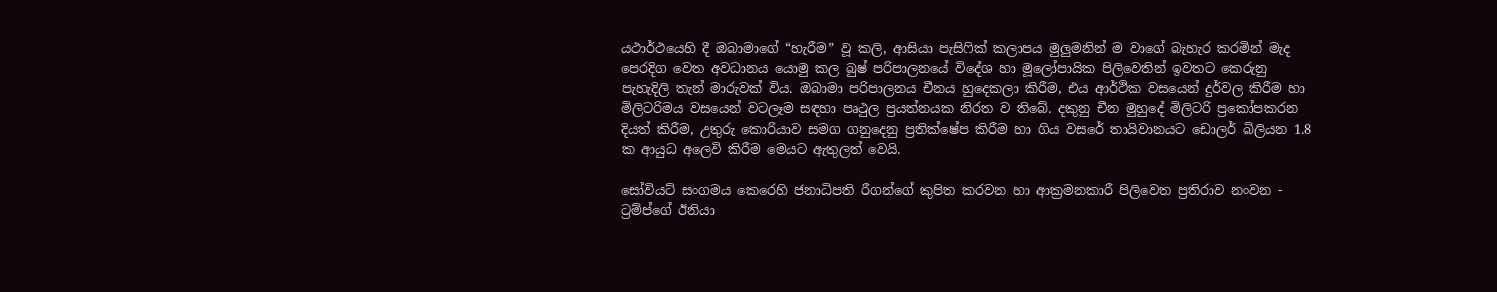යථාර්ථයෙහි දී ඔබාමාගේ “හැරීම” වූ කලි, ආසියා පැසිෆික් කලාපය මුලුමනින් ම වාගේ බැහැර කරමින් මැද පෙරදිග වෙත අවධානය යොමු කල බුෂ් පරිපාලනයේ විදේශ හා මූලෝපායික පිලිවෙතින් ඉවතට කෙරුනු පැහැදිලි තැන් මාරුවක් විය. ඔබාමා පරිපාලනය චීනය හුදෙකලා කිරීම, එය ආර්ථික වසයෙන් දුර්වල කිරීම හා මිලිටරිමය වසයෙන් වටලෑම සඳහා පෘථුල ප්‍රයත්නයක නිරත ව තිබේ. දකුනු චීන මුහුදේ මිලිටරි ප්‍රකෝපකරන දියත් කිරීම, උතුරු කොරියාව සමග ගනුදෙනු ප්‍රතික්ෂේප කිරීම හා ගිය වසරේ තායිවානයට ඩොලර් බිලියන 1.8 ක ආයුධ අලෙවි කිරීම මෙයට ඇතුලත් වෙයි.

සෝවියට් සංගමය කෙරෙහි ජනාධිපති රීගන්ගේ කුපිත කරවන හා ආක්‍රමනකාරී පිලිවෙත ප්‍රතිරාව නංවන - ට්‍රම්ප්ගේ ඊනියා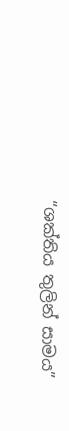“ශක්තිය තුලින් සාමය”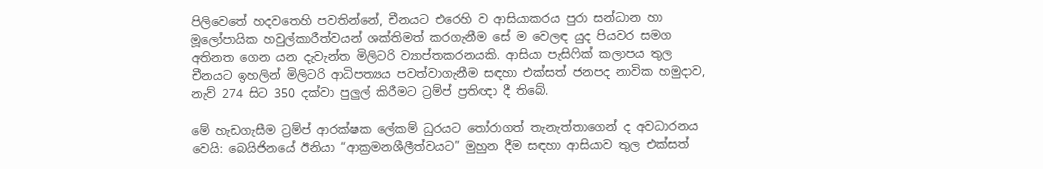පිලිවෙතේ හදවතෙහි පවතින්නේ, චීනයට එරෙහි ව ආසියාකරය පුරා සන්ධාන හා මූලෝපායික හවුල්කාරීත්වයන් ශක්තිමත් කරගැනීම සේ ම වෙලඳ යුද පියවර සමග අතිනත ගෙන යන දැවැන්ත මිලිටරි ව්‍යාප්තකරනයකි. ආසියා පැසිෆික් කලාපය තුල චීනයට ඉහලින් මිලිටරි ආධිපත්‍යය පවත්වාගැනීම සඳහා එක්සත් ජනපද නාවික හමුදාව, නැව් 274 සිට 350 දක්වා පුලුල් කිරීමට ට්‍රම්ප් ප්‍රතිඥා දී තිබේ.

මේ හැඩගැසීම ට්‍රම්ප් ආරක්ෂක ලේකම් ධුරයට තෝරාගත් තැනැත්තාගෙන් ද අවධාරනය වෙයි: බෙයිජිනයේ ඊනියා “ආක්‍රමනශීලීත්වයට” මුහුන දීම සඳහා ආසියාව තුල එක්සත්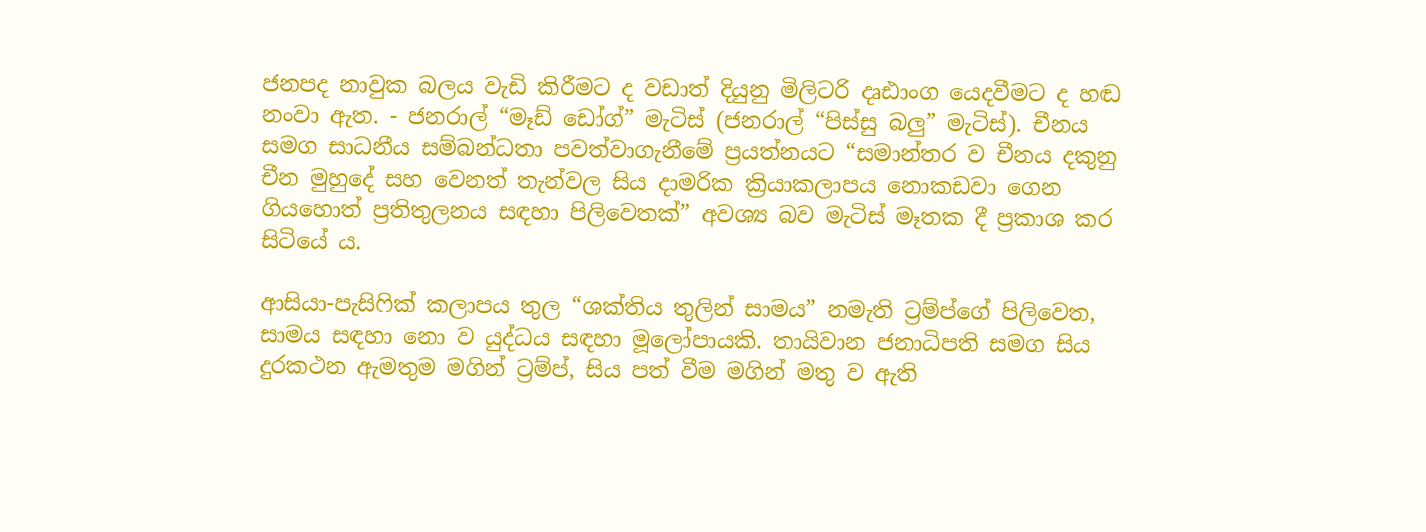ජනපද නාවුක බලය වැඩි කිරීමට ද වඩාත් දියුනු මිලිටරි දෘඪාංග යෙදවීමට ද හඬ නංවා ඇත. - ජනරාල් “මෑඩ් ඩෝග්” මැටිස් (ජනරාල් “පිස්සු බලු” මැටිස්). චීනය සමග සාධනීය සම්බන්ධතා පවත්වාගැනීමේ ප්‍රයත්නයට “සමාන්තර ව චීනය දකුනු චීන මුහුදේ සහ වෙනත් තැන්වල සිය දාමරික ක්‍රියාකලාපය නොකඩවා ගෙන ගියහොත් ප්‍රතිතුලනය සඳහා පිලිවෙතක්” අවශ්‍ය බව මැටිස් මෑතක දී ප්‍රකාශ කර සිටියේ ය.

ආසියා-පැසිෆික් කලාපය තුල “ශක්තිය තුලින් සාමය” නමැති ට්‍රම්ප්ගේ පිලිවෙත, සාමය සඳහා නො ව යුද්ධය සඳහා මූලෝපායකි. තායිවාන ජනාධිපති සමග සිය දුරකථන ඇමතුම මගින් ට්‍රම්ප්, සිය පත් වීම මගින් මතු ව ඇති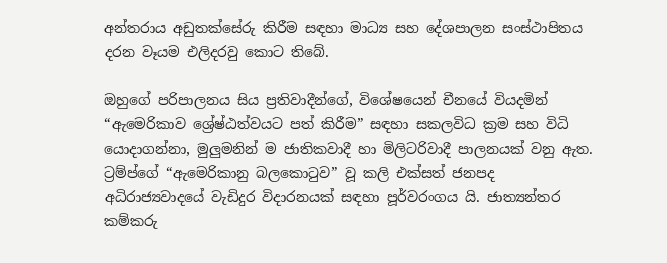අන්තරාය අඩුතක්සේරු කිරීම සඳහා මාධ්‍ය සහ දේශපාලන සංස්ථාපිතය දරන වෑයම එලිදරවු කොට තිබේ.

ඔහුගේ පරිපාලනය සිය ප්‍රතිවාදීන්ගේ, විශේෂයෙන් චීනයේ වියදමින් “ඇමෙරිකාව ශ්‍රේෂ්ඨත්වයට පත් කිරීම” සඳහා සකලවිධ ක්‍රම සහ විධි යොදාගන්නා, මුලුමනින් ම ජාතිකවාදී හා මිලිටරිවාදී පාලනයක් වනු ඇත. ට්‍රම්ප්ගේ “ඇමෙරිකානු බලකොටුව” වූ කලි එක්සත් ජනපද අධිරාජ්‍යවාදයේ වැඩිදුර විදාරනයක් සඳහා පූර්වරංගය යි. ජාත්‍යන්තර කම්කරු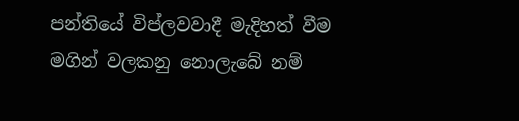පන්තියේ විප්ලවවාදී මැදිහත් වීම මගින් වලකනු නොලැබේ නම්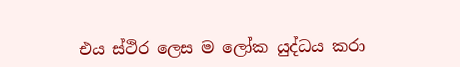එය ස්ථිර ලෙස ම ලෝක යුද්ධය කරා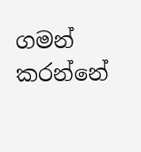ගමන් කරන්නේ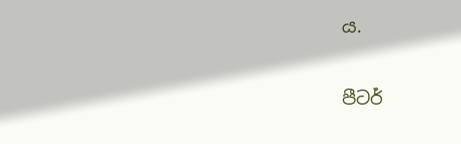ය.

පීටර්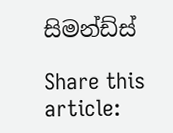සිමන්ඩ්ස්

Share this article: